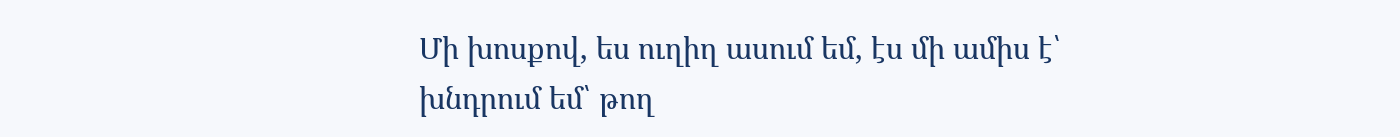Մի խոսքով, ես ուղիղ ասում եմ, էս մի ամիս է՝ խնդրում եմ՝ թող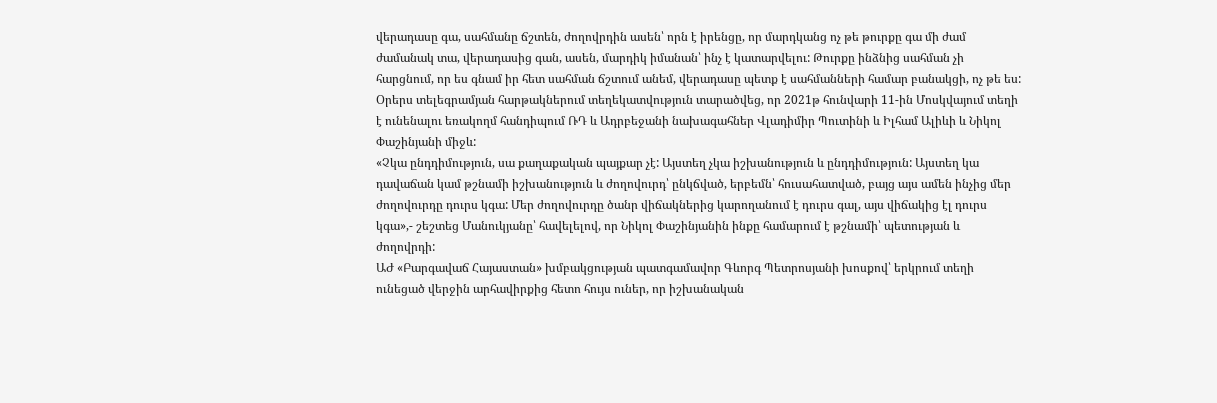վերադասը գա, սահմանը ճշտեն, ժողովրդին ասեն՝ որն է իրենցը, որ մարդկանց ոչ թե թուրքը գա մի ժամ ժամանակ տա, վերադասից գան, ասեն, մարդիկ իմանան՝ ինչ է կատարվելու: Թուրքը ինձնից սահման չի հարցնում, որ ես գնամ իր հետ սահման ճշտում անեմ, վերադասը պետք է սահմանների համար բանակցի, ոչ թե ես:
Օրերս տելեգրամյան հարթակներում տեղեկատվություն տարածվեց, որ 2021թ հունվարի 11-ին Մոսկվայում տեղի է ունենալու եռակողմ հանդիպում ՌԴ և Ադրբեջանի նախագահներ Վլադիմիր Պուտինի և Իլհամ Ալիևի և Նիկոլ Փաշինյանի միջև:
«Չկա ընդդիմություն, սա քաղաքական պայքար չէ: Այստեղ չկա իշխանություն և ընդդիմություն: Այստեղ կա դավաճան կամ թշնամի իշխանություն և ժողովուրդ՝ ընկճված, երբեմն՝ հուսահատված, բայց այս ամեն ինչից մեր ժողովուրդը դուրս կգա: Մեր ժողովուրդը ծանր վիճակներից կարողանում է դուրս գալ, այս վիճակից էլ դուրս կգա»,- շեշտեց Մանուկյանը՝ հավելելով, որ Նիկոլ Փաշինյանին ինքը համարում է թշնամի՝ պետության և ժողովրդի:
ԱԺ «Բարգավաճ Հայաստան» խմբակցության պատգամավոր Գևորգ Պետրոսյանի խոսքով՝ երկրում տեղի ունեցած վերջին արհավիրքից հետո հույս ուներ, որ իշխանական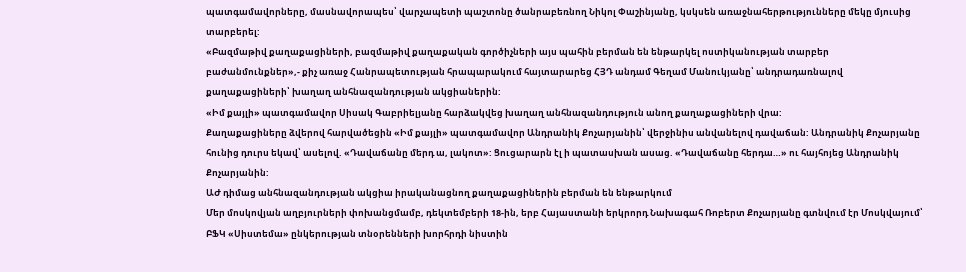պատգամավորները, մասնավորապես՝ վարչապետի պաշտոնը ծանրաբեռնող Նիկոլ Փաշինյանը, կսկսեն առաջնահերթությունները մեկը մյուսից տարբերել:
«Բազմաթիվ քաղաքացիների, բազմաթիվ քաղաքական գործիչների այս պահին բերման են ենթարկել ոստիկանության տարբեր բաժանմունքներ»,- քիչ առաջ Հանրապետության հրապարակում հայտարարեց ՀՅԴ անդամ Գեղամ Մանուկյանը՝ անդրադառնալով քաղաքացիների՝ խաղաղ անհնազանդության ակցիաներին:
«Իմ քայլի» պատգամավոր Սիսակ Գաբրիելյանը հարձակվեց խաղաղ անհնազանդություն անող քաղաքացիների վրա:
Քաղաքացիները ձվերով հարվածեցին «Իմ քայլի» պատգամավոր Անդրանիկ Քոչարյանին՝ վերջինիս անվանելով դավաճան: Անդրանիկ Քոչարյանը հունից դուրս եկավ՝ ասելով. «Դավաճանը մերդ ա, լակոտ»: Ցուցարարն էլ ի պատասխան ասաց. «Դավաճանը հերդա…» ու հայհոյեց Անդրանիկ Քոչարյանին:
ԱԺ դիմաց անհնազանդության ակցիա իրականացնող քաղաքացիներին բերման են ենթարկում
Մեր մոսկովյան աղբյուրների փոխանցմամբ, դեկտեմբերի 18-ին, երբ Հայաստանի երկրորդ Նախագահ Ռոբերտ Քոչարյանը գտնվում էր Մոսկվայում՝ ԲՖԿ «Սիստեմա» ընկերության տնօրենների խորհրդի նիստին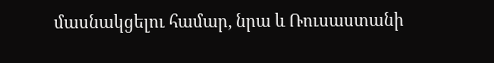մասնակցելու համար, նրա և Ռուսաստանի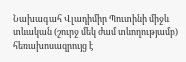Նախագահ Վլադիմիր Պուտինի միջև տևական (շուրջ մեկ ժամ տևողությամբ) հեռախոսազրույց է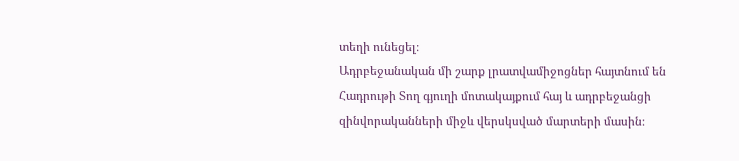տեղի ունեցել։
Ադրբեջանական մի շարք լրատվամիջոցներ հայտնում են Հադրութի Տող գյուղի մոտակայքում հայ և ադրբեջանցի զինվորականների միջև վերսկսված մարտերի մասին։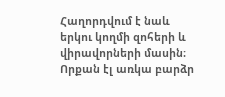Հաղորդվում է նաև երկու կողմի զոհերի և վիրավորների մասին։
Որքան էլ առկա բարձր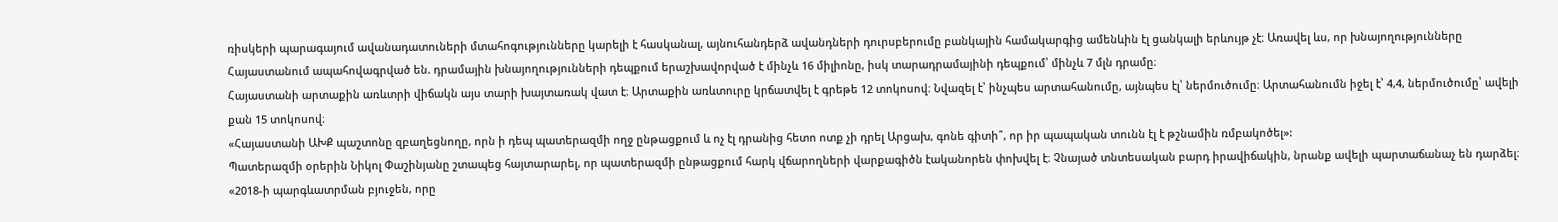ռիսկերի պարագայում ավանադատուների մտահոգությունները կարելի է հասկանալ, այնուհանդերձ ավանդների դուրսբերումը բանկային համակարգից ամենևին էլ ցանկալի երևույթ չէ։ Առավել ևս, որ խնայողությունները Հայաստանում ապահովագրված են. դրամային խնայողությունների դեպքում երաշխավորված է մինչև 16 միլիոնը, իսկ տարադրամայինի դեպքում՝ մինչև 7 մլն դրամը։
Հայաստանի արտաքին առևտրի վիճակն այս տարի խայտառակ վատ է։ Արտաքին առևտուրը կրճատվել է գրեթե 12 տոկոսով։ Նվազել է՝ ինչպես արտահանումը, այնպես էլ՝ ներմուծումը։ Արտահանումն իջել է՝ 4,4, ներմուծումը՝ ավելի քան 15 տոկոսով։
«Հայաստանի ԱԽՔ պաշտոնը զբաղեցնողը, որն ի դեպ պատերազմի ողջ ընթացքում և ոչ էլ դրանից հետո ոտք չի դրել Արցախ, գոնե գիտի՞, որ իր պապական տունն էլ է թշնամին ռմբակոծել»:
Պատերազմի օրերին Նիկոլ Փաշինյանը շտապեց հայտարարել, որ պատերազմի ընթացքում հարկ վճարողների վարքագիծն էականորեն փոխվել է։ Չնայած տնտեսական բարդ իրավիճակին, նրանք ավելի պարտաճանաչ են դարձել։
«2018-ի պարգևատրման բյուջեն, որը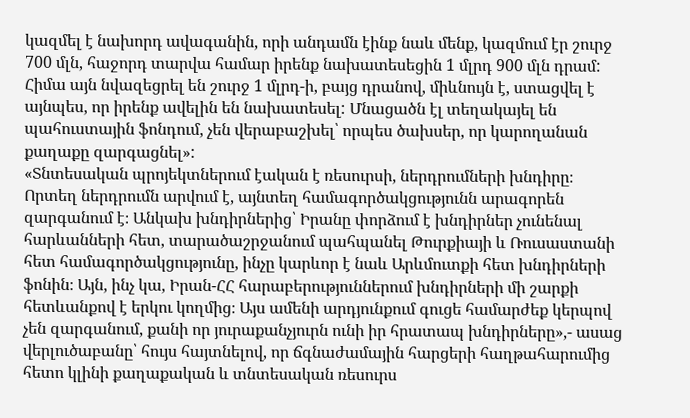կազմել է նախորդ ավագանին, որի անդամն էինք նաև մենք, կազմում էր շուրջ 700 մլն, հաջորդ տարվա համար իրենք նախատեսեցին 1 մլրդ 900 մլն դրամ: Հիմա այն նվազեցրել են շուրջ 1 մլրդ-ի, բայց դրանով, միևնույն է, ստացվել է այնպես, որ իրենք ավելին են նախատեսել: Մնացածն էլ տեղակայել են պահուստային ֆոնդում, չեն վերաբաշխել՝ որպես ծախսեր, որ կարողանան քաղաքը զարգացնել»:
«Տնտեսական պրոյեկտներում էական է ռեսուրսի, ներդրումների խնդիրը։ Որտեղ ներդրումն արվում է, այնտեղ համագործակցությունն արագորեն զարգանում է։ Անկախ խնդիրներից՝ Իրանը փորձում է խնդիրներ չունենալ հարևանների հետ, տարածաշրջանում պահպանել Թուրքիայի և Ռուսաստանի հետ համագործակցությունը, ինչը կարևոր է նաև Արևմուտքի հետ խնդիրների ֆոնին։ Այն, ինչ կա, Իրան-ՀՀ հարաբերություններում խնդիրների մի շարքի հետևանքով է երկու կողմից։ Այս ամենի արդյունքում գուցե համարժեք կերպով չեն զարգանում, քանի որ յուրաքանչյուրն ունի իր հրատապ խնդիրները»,- ասաց վերլուծաբանը՝ հույս հայտնելով, որ ճգնաժամային հարցերի հաղթահարումից հետո կլինի քաղաքական և տնտեսական ռեսուրս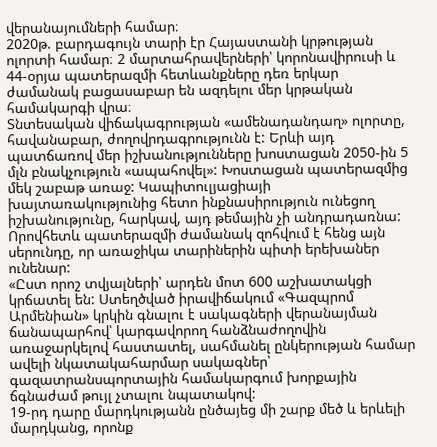վերանայումների համար։
2020թ. բարդագույն տարի էր Հայաստանի կրթության ոլորտի համար։ 2 մարտահրավերների՝ կորոնավիրուսի և 44-օրյա պատերազմի հետևանքները դեռ երկար ժամանակ բացասաբար են ազդելու մեր կրթական համակարգի վրա։
Տնտեսական վիճակագրության «ամենադանդաղ» ոլորտը, հավանաբար, ժողովրդագրությունն է: Երևի այդ պատճառով մեր իշխանությունները խոստացան 2050-ին 5 մլն բնակչություն «ապահովել»: Խոստացան պատերազմից մեկ շաբաթ առաջ: Կապիտուլյացիայի խայտառակությունից հետո ինքնասիրություն ունեցող իշխանությունը, հարկավ, այդ թեմային չի անդրադառնա: Որովհետև պատերազմի ժամանակ զոհվում է հենց այն սերունդը, որ առաջիկա տարիներին պիտի երեխաներ ունենար:
«Ըստ որոշ տվյալների՝ արդեն մոտ 600 աշխատակցի կրճատել են: Ստեղծված իրավիճակում «Գազպրոմ Արմենիան» կրկին գնալու է սակագների վերանայման ճանապարհով՝ կարգավորող հանձնաժողովին առաջարկելով հաստատել, սահմանել ընկերության համար ավելի նկատակահարմար սակագներ՝ գազատրանսպորտային համակարգում խորքային ճգնաժամ թույլ չտալու նպատակով:
19-րդ դարը մարդկությանն ընծայեց մի շարք մեծ և երևելի մարդկանց, որոնք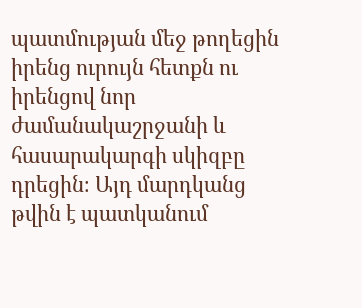պատմության մեջ թողեցին իրենց ուրույն հետքն ու իրենցով նոր ժամանակաշրջանի և հասարակարգի սկիզբը դրեցին։ Այդ մարդկանց թվին է պատկանում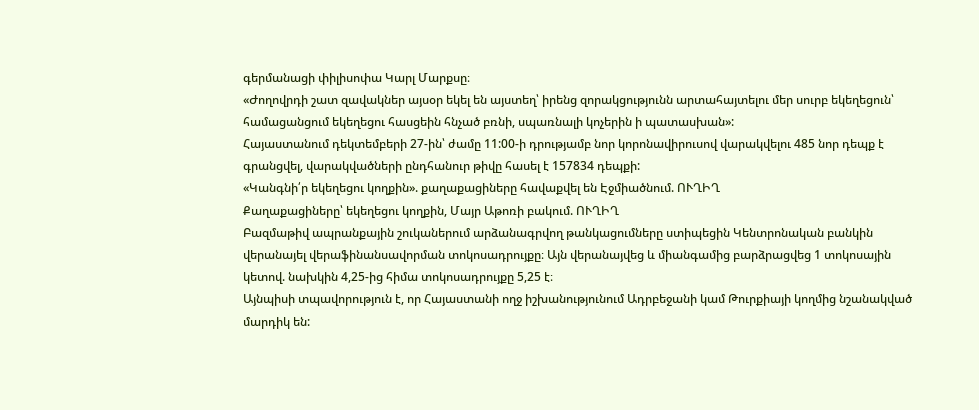գերմանացի փիլիսոփա Կարլ Մարքսը։
«Ժողովրդի շատ զավակներ այսօր եկել են այստեղ՝ իրենց զորակցությունն արտահայտելու մեր սուրբ եկեղեցուն՝ համացանցում եկեղեցու հասցեին հնչած բռնի, սպառնալի կոչերին ի պատասխան»:
Հայաստանում դեկտեմբերի 27-ին՝ ժամը 11:00-ի դրությամբ նոր կորոնավիրուսով վարակվելու 485 նոր դեպք է գրանցվել, վարակվածների ընդհանուր թիվը հասել է 157834 դեպքի:
«Կանգնի՛ր եկեղեցու կողքին». քաղաքացիները հավաքվել են Էջմիածնում. ՈՒՂԻՂ
Քաղաքացիները՝ եկեղեցու կողքին, Մայր Աթոռի բակում. ՈՒՂԻՂ
Բազմաթիվ ապրանքային շուկաներում արձանագրվող թանկացումները ստիպեցին Կենտրոնական բանկին վերանայել վերաֆինանսավորման տոկոսադրույքը։ Այն վերանայվեց և միանգամից բարձրացվեց 1 տոկոսային կետով. նախկին 4,25-ից հիմա տոկոսադրույքը 5,25 է։
Այնպիսի տպավորություն է, որ Հայաստանի ողջ իշխանությունում Ադրբեջանի կամ Թուրքիայի կողմից նշանակված մարդիկ են: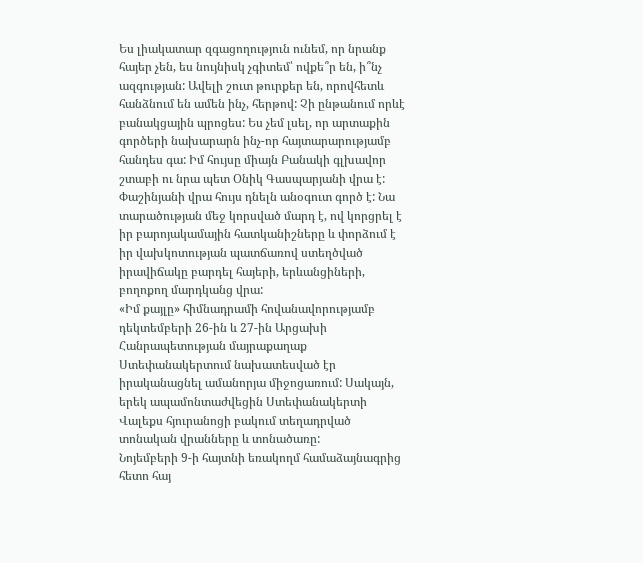Ես լիակատար զգացողություն ունեմ, որ նրանք հայեր չեն, ես նույնիսկ չգիտեմ՝ ովքե՞ր են, ի՞նչ ազգության: Ավելի շուտ թուրքեր են, որովհետև հանձնում են ամեն ինչ, հերթով: Չի ընթանում որևէ բանակցային պրոցես: Ես չեմ լսել, որ արտաքին գործերի նախարարն ինչ-որ հայտարարությամբ հանդես գա: Իմ հույսը միայն Բանակի գլխավոր շտաբի ու նրա պետ Օնիկ Գասպարյանի վրա է: Փաշինյանի վրա հույս դնելն անօգուտ գործ է: Նա տարածության մեջ կորսված մարդ է, ով կորցրել է իր բարոյակամային հատկանիշները և փորձում է իր վախկոտության պատճառով ստեղծված իրավիճակը բարդել հայերի, երևանցիների, բողոքող մարդկանց վրա:
«Իմ քայլը» հիմնադրամի հովանավորությամբ դեկտեմբերի 26-ին և 27-ին Արցախի Հանրապետության մայրաքաղաք Ստեփանակերտում նախատեսված էր իրականացնել ամանորյա միջոցառում: Սակայն, երեկ ապամոնտաժվեցին Ստեփանակերտի Վալեքս հյուրանոցի բակում տեղադրված տոնական վրանները և տոնածառը:
Նոյեմբերի 9-ի հայտնի եռակողմ համաձայնագրից հետո հայ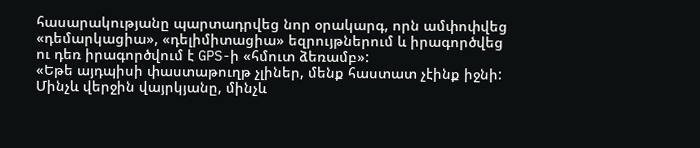հասարակությանը պարտադրվեց նոր օրակարգ, որն ամփոփվեց «դեմարկացիա», «դելիմիտացիա» եզրույթներում և իրագործվեց ու դեռ իրագործվում է GPS-ի «հմուտ ձեռամբ»:
«Եթե այդպիսի փաստաթուղթ չլիներ, մենք հաստատ չէինք իջնի: Մինչև վերջին վայրկյանը, մինչև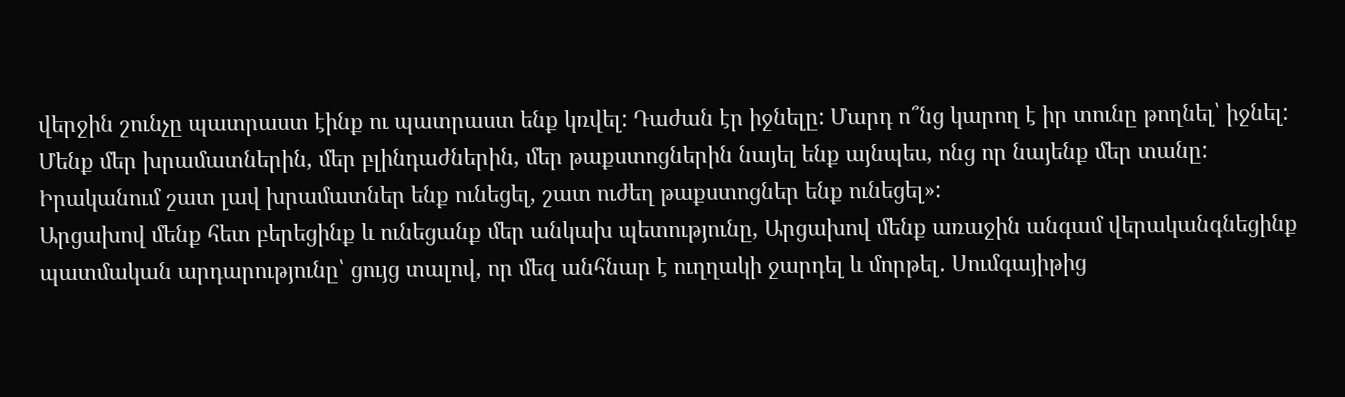վերջին շունչը պատրաստ էինք ու պատրաստ ենք կռվել: Դաժան էր իջնելը: Մարդ ո՞նց կարող է իր տունը թողնել՝ իջնել: Մենք մեր խրամատներին, մեր բլինդաժներին, մեր թաքստոցներին նայել ենք այնպես, ոնց որ նայենք մեր տանը: Իրականում շատ լավ խրամատներ ենք ունեցել, շատ ուժեղ թաքստոցներ ենք ունեցել»:
Արցախով մենք հետ բերեցինք և ունեցանք մեր անկախ պետությունը, Արցախով մենք առաջին անգամ վերականգնեցինք պատմական արդարությունը՝ ցույց տալով, որ մեզ անհնար է ուղղակի ջարդել և մորթել․ Սումգայիթից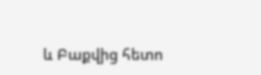և Բաքվից հետո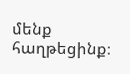մենք հաղթեցինք։